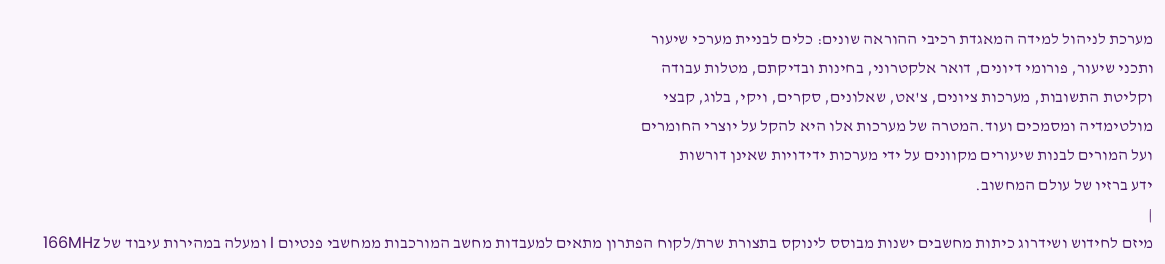מערכת לניהול למידה המאגדת רכיבי ההוראה שונים: כלים לבניית מערכי שיעור
ותכני שיעור, פורומי דיונים, דואר אלקטרוני, בחינות ובדיקתם, מטלות עבודה
וקליטת התשובות, מערכות ציונים, צ'אט, שאלונים, סקרים, ויקי, בלוג, קבצי
מולטימדיה ומסמכים ועוד.המטרה של מערכות אלו היא להקל על יוצרי החומרים
ועל המורים לבנות שיעורים מקוונים על ידי מערכות ידידויות שאינן דורשות
ידע ברזיו של עולם המחשוב.
|
מיזם לחידוש ושידרוג כיתות מחשבים ישנות מבוסס לינוקס בתצורת שרת/לקוח הפתרון מתאים למעבדות מחשב המורכבות ממחשבי פנטיום I ומעלה במהירות עיבוד של 166MHz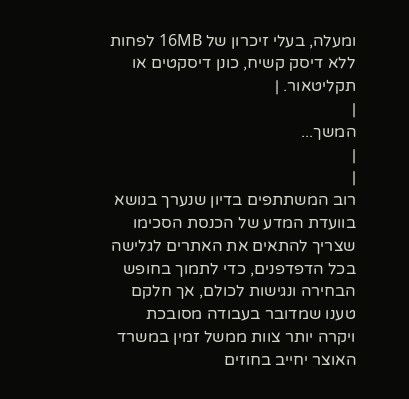ומעלה, בעלי זיכרון של 16MB לפחות ללא דיסק קשיח, כונן דיסקטים או תקליטאור. |
|
המשך...
|
|
רוב המשתתפים בדיון שנערך בנושא בוועדת המדע של הכנסת הסכימו שצריך להתאים את האתרים לגלישה בכל הדפדפנים, כדי לתמוך בחופש הבחירה ונגישות לכולם, אך חלקם טענו שמדובר בעבודה מסובכת ויקרה יותר צוות ממשל זמין במשרד האוצר יחייב בחוזים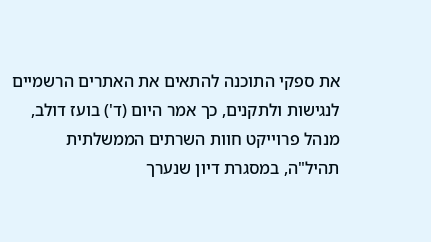את ספקי התוכנה להתאים את האתרים הרשמיים לנגישות ולתקנים, כך אמר היום (ד') בועז דולב, מנהל פרוייקט חוות השרתים הממשלתית תהיל"ה, במסגרת דיון שנערך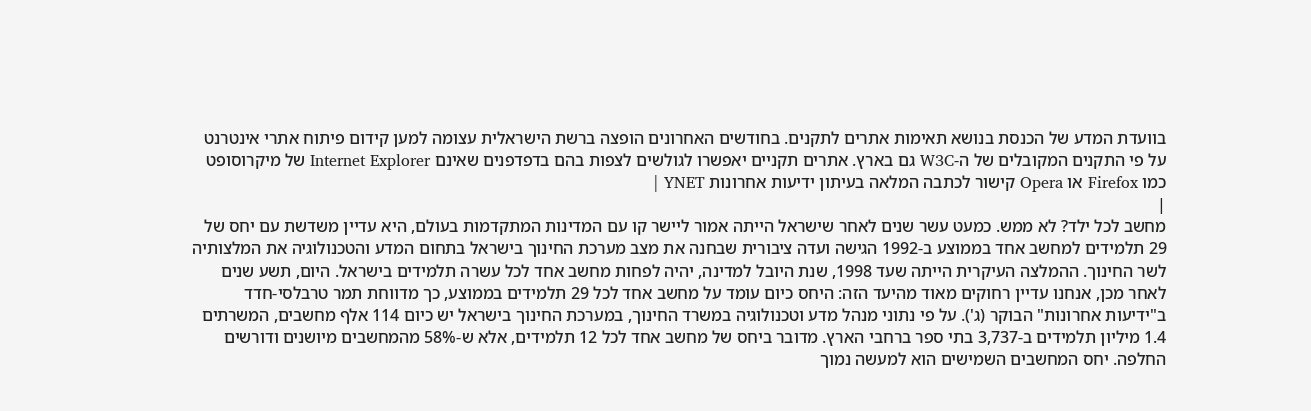בוועדת המדע של הכנסת בנושא תאימות אתרים לתקנים. בחודשים האחרונים הופצה ברשת הישראלית עצומה למען קידום פיתוח אתרי אינטרנט על פי התקנים המקובלים של ה-W3C גם בארץ. אתרים תקניים יאפשרו לגולשים לצפות בהם בדפדפנים שאינם Internet Explorer של מיקרוסופט כמו Firefox או Opera קישור לכתבה המלאה בעיתון ידיעות אחרונות YNET |
|
מחשב לכל ילד? לא ממש. כמעט עשר שנים לאחר שישראל הייתה אמור ליישר קו עם המדינות המתקדמות בעולם, היא עדיין משדשת עם יחס של 29 תלמידים למחשב אחד בממוצע ב-1992 הגישה ועדה ציבורית שבחנה את מצב מערכת החינוך בישראל בתחום המדע והטכנולוגיה את המלצותיה לשר החינוך. ההמלצה העיקרית הייתה שעד 1998, שנת היובל למדינה, יהיה לפחות מחשב אחד לכל עשרה תלמידים בישראל. היום, תשע שנים לאחר מכן, אנחנו עדיין רחוקים מאוד מהיעד הזה: היחס כיום עומד על מחשב אחד לכל 29 תלמידים בממוצע, כך מדווחת תמר טרבלסי-חדד ב"ידיעות אחרונות" הבוקר (ג'). על פי נתוני מנהל מדע וטכנולוגיה במשרד החינוך, במערכת החינוך בישראל יש כיום 114 אלף מחשבים, המשרתים 1.4 מיליון תלמידים ב-3,737 בתי ספר ברחבי הארץ. מדובר ביחס של מחשב אחד לכל 12 תלמידים, אלא ש-58% מהמחשבים מיושנים ודורשים החלפה. יחס המחשבים השמישים הוא למעשה נמוך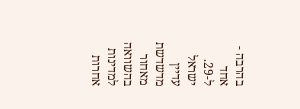בהרבה - אחד ל-29. ישראל עדיין מדשדשת מאחור בהשוואה למדינות אחרות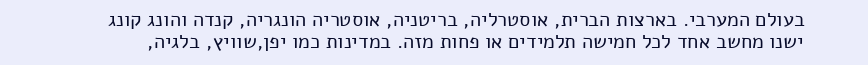בעולם המערבי. בארצות הברית, אוסטרליה, בריטניה, אוסטריה הונגריה, קנדה והונג קונג ישנו מחשב אחד לכל חמישה תלמידים או פחות מזה. במדינות כמו יפן,שוויץ, בלגיה,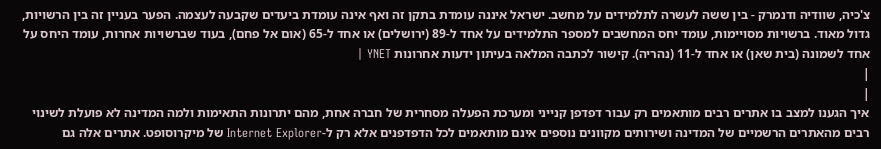צ'כיה, שוודיה ודנמרק - בין ששה לעשרה לתלמידים על מחשב. ישראל איננה עומדת בתקן זה ואף אינה עומדת ביעדים שקבעה לעצמה. הפער בעניין זה בין הרשויות, גדול מאוד. ברשויות מסויימות, עומד יחס המחשבים למספר התלמידים על אחד ל-89 (ירושלים) או אחד ל-65 (אום אל פחם), בעוד שברשויות אחרות, עומד היחס על אחד לשמונה (בית שאן) או אחד ל-11 (נהריה). קישור לכתבה המלאה בעיתון ידעות אחרונות YNET |
|
|
איך הגענו למצב בו אתרים רבים מותאמים רק עבור דפדפן קנייני ומערכת הפעלה מסחרית של חברה אחת, מהם יתרונות התאימות ולמה המדינה לא פועלת לשינוי רבים מהאתרים הרשמיים של המדינה ושירותים מקוונים נוספים אינם מותאמים לכל הדפדפנים אלא רק ל-Internet Explorer של מיקרוסופט. אתרים אלה גם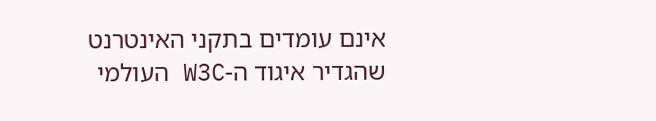אינם עומדים בתקני האינטרנט שהגדיר איגוד ה-W3C העולמי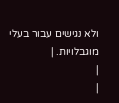ולא נגישים עבור בעלי מוגבלויות. |
|
|